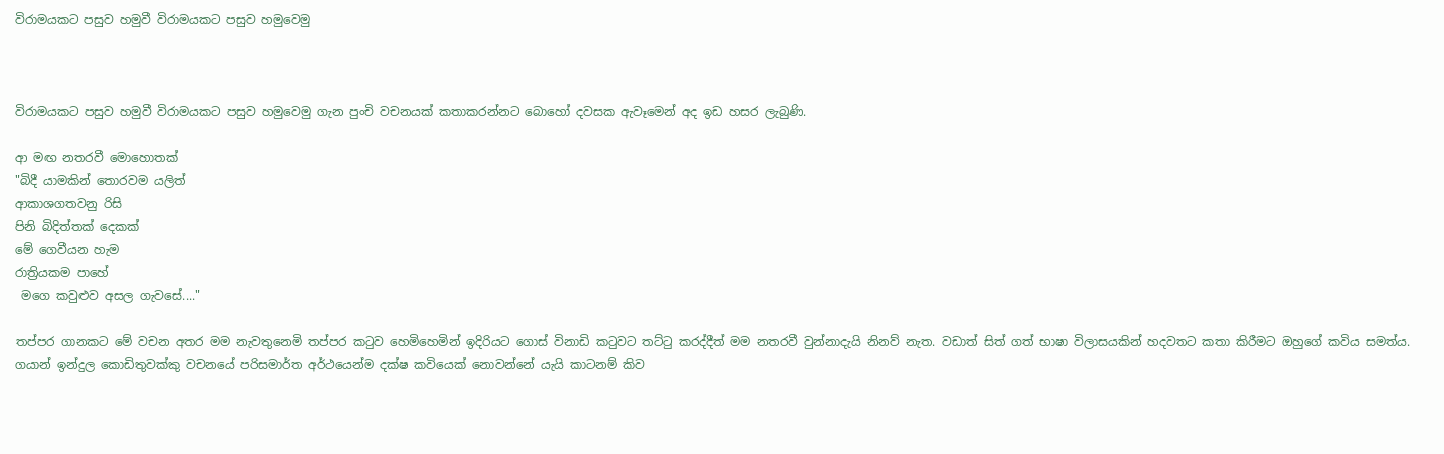විරාමයකට පසුව හමුවී විරාමයකට පසුව හමුවෙමු



විරාමයකට පසුව හමුවී විරාමයකට පසුව හමුවෙමු ගැන පුංචි වචනයක් කතාකරන්නට බොහෝ දවසක ඇවෑමෙන් අද ඉඩ හසර ලැබුණි.

ආ මඟ නතරවී මොහොතක්
"බිදී යාමකින් තොරවම යලිත්
ආකාශගතවනු රිසි
පිනි බිදිත්තක් දෙකක්
මේ ගෙවීයන හැම
රාත්‍රියකම පාහේ
 මගෙ කවුළුව අසල ගැවසේ...."

තප්පර ගානකට මේ වචන අතර මම නැවතුනෙමි තප්පර කටුව හෙමිහෙමින් ඉදිරියට ගොස් විනාඩි කටුවට තට්ටු කරද්දීත් මම නතරවී වුන්නාදැයි නිනව් නැත. වඩාත් සිත් ගත් භාෂා විලාසයකින් හදවතට කතා කිරීමට ඔහුගේ කවිය සමත්ය. ගයාන් ඉන්දුල කොඩිතුවක්කු වචනයේ පරිසමාර්ත අර්ථයෙන්ම දක්ෂ කවියෙක් නොවන්නේ යැයි කාටනම් කිව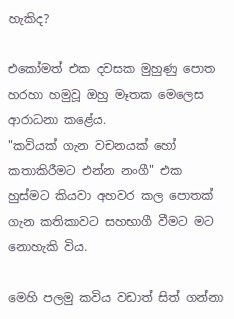හැකිද?

එකෝමත් එක දවසක මුහුණු පොත හරහා හමුවූ ඔහු මෑතක මෙලෙස ආරාධනා කළේය.
"කවියක් ගැන වචනයක් හෝ කතාකිරීමට එන්න නංගී" එක හුස්මට කියවා අහවර කල පොතක් ගැන කතිකාවට සහභාගී වීමට මට නොහැකි විය.

මෙහි පලමු කවිය වඩාත් සිත් ගන්නා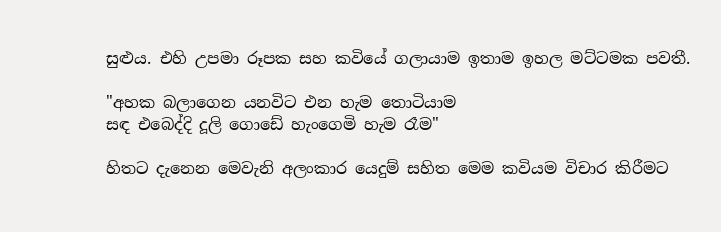සුළුය. එහි උපමා රූපක සහ කවියේ ගලායාම ඉතාම ඉහල මට්ටමක පවතී.

"අහක බලාගෙන යනවිට එන හැම තොටියාම
සඳ එබෙද්දි දූලි ගො‍ඩේ හැංගෙමි හැම රෑම"

හිතට දැනෙන මෙවැනි අලංකාර යෙදුම් සහිත මෙම කවියම විචාර කිරීමට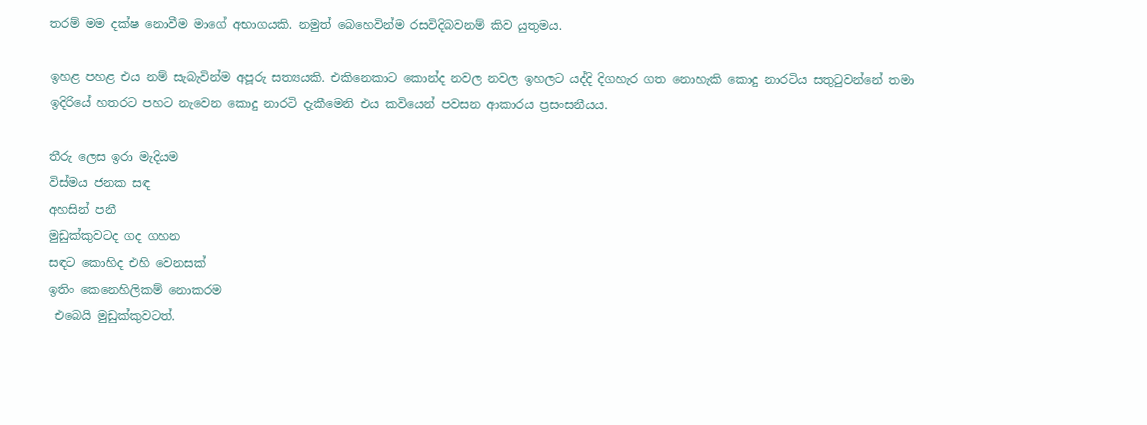තරම් මම දක්ෂ නොවීම මාගේ අභාගයකි. නමුත් බෙහෙවින්ම රසවිදිබවනම් කිව යුතුමය.

ඉහළ පහළ එය නම් සැබැවින්ම අපූරු සත්‍යයකි. එකිනෙකාට කොන්ද නවල නවල ඉහලට යද්දි දිගහැර ගත නොහැකි කොදු නාරටිය සතුටුවන්නේ තමා ඉදිරියේ හතරට පහට නැවෙන කොදු නාරටි දැකීමෙනි එය කවියෙන් පවසන ආකාරය ප්‍රසංසනීයය.

තීරු ලෙස ඉරා මැදියම
විස්මය ජනක සඳ
අහසින් පනී
මුඩුක්කුවටද ගද ගහන
සඳට කොහිද එහි වෙනසක්
ඉතිං කෙනෙහිලිකම් නොකරම
 එබෙයි මුඩුක්කුවටත්.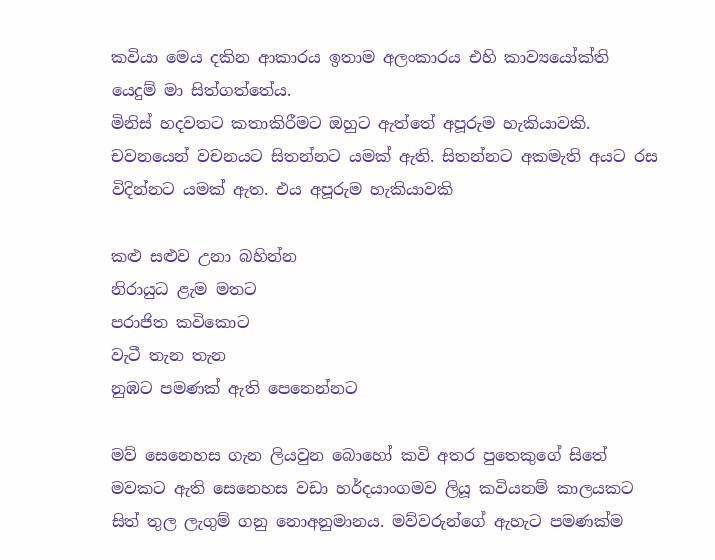කවියා මෙය දකින ආකාරය ඉතාම අලංකාරය එහි කාව්‍යයෝක්ති යෙදුම් මා සිත්ගත්තේය.
මිනිස් හදවතට කතාකිරීමට ඔහුට ඇත්තේ අපූරුම හැකියාවකි. චවනයෙන් වචනයට සිතන්නට යමක් ඇති. සිතන්නට අකමැති අයට රස විදින්නට යමක් ඇත. එය අපූරුම හැකියාවකි

කළු සළුව උනා බහින්න
නිරායුධ ළැම මතට
පරාජිත කවිකොට
වැටී තැන තැන
නුඹට පමණක් ඇති පෙනෙන්නට

මව් සෙනෙහස ගැන ලියවුන බොහෝ කවි අතර පුතෙකුගේ සිතේ මවකට ඇති සෙනෙහස වඩා හර්දයාංගමව ලියූ කවියනම් කාලයකට සිත් තුල ලැගුම් ගනු නොඅනුමානය. මව්වරුන්ගේ ඇහැට පමණක්ම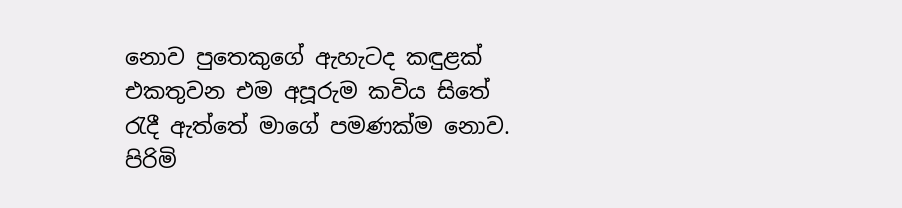නොව පුතෙකුගේ ඇහැටද කඳුළක් එකතුවන එම අපූරුම කවිය සිතේ රැදී ඇත්තේ මාගේ පමණක්ම නොව. පිරිමි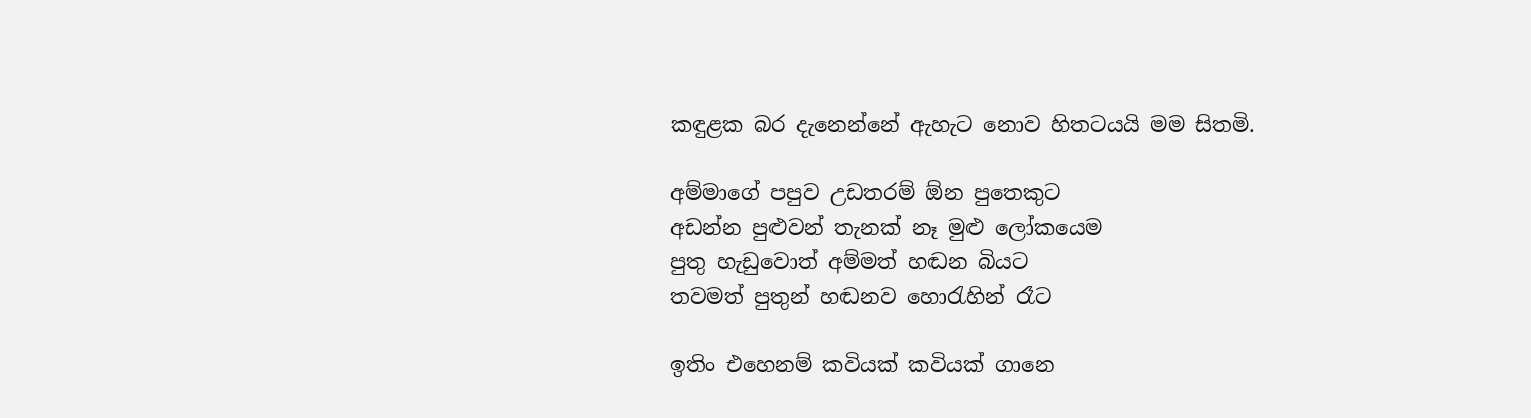කඳුළක බර දැනෙන්නේ ඇහැට නොව හිතටයයි මම සිතමි.

අම්මාගේ පපුව උඩතරම් ඕන පුතෙකුට
අඩන්න පුළුවන් තැනක් නෑ මුළු ලෝකයෙම
පුතු හැඩුවොත් අම්මත් හඬන බියට
තවමත් පුතුන් හඬනව හොරැහින් රෑට

ඉතිං එහෙනම් කවියක් කවියක් ගානෙ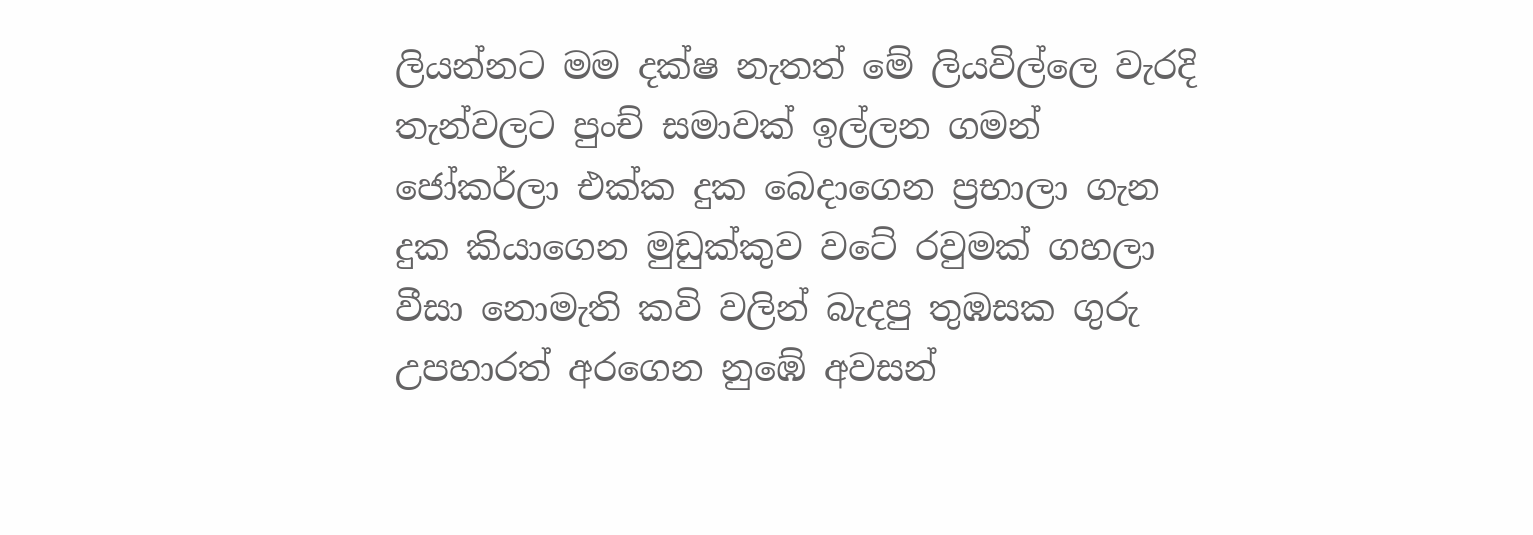ලියන්නට මම දක්ෂ නැතත් මේ ලියවිල්ලෙ වැරදි තැන්වලට පුංච් සමාවක් ඉල්ලන ගමන් ජෝකර්ලා එක්ක දුක බෙදාගෙන ප්‍රභාලා ගැන දුක කියාගෙන මුඩුක්කුව වටේ රවුමක් ගහලා වීසා නොමැති කවි වලින් බැදපු තුඹසක ගුරු උපහාරත් අරගෙන නු‍ඹේ අවසන්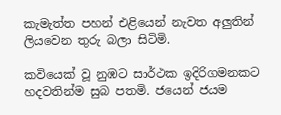කැමැත්ත පහන් එළියෙන් නැවත අලුතින් ලියවෙන තුරු බලා සිටිමි.

කවියෙක් වූ නුඹට සාර්ථක ඉදිරිගමනකට හදවතින්ම සුබ පතමි. ජයෙන් ජයම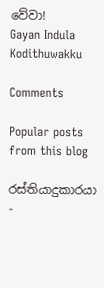වේවා!
Gayan Indula Kodithuwakku

Comments

Popular posts from this blog

රස්තියාදුකාරයා -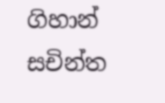ගිහාන් සචින්ත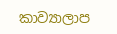කාව්‍යාලාප